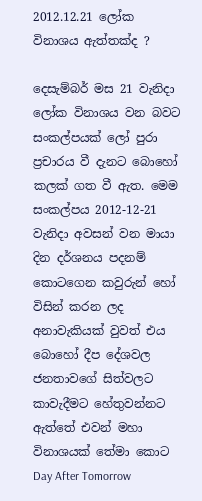2012.12.21 ලෝක විනාශය ඇත්තක්ද ?

දෙසැම්බර් මස 21 වැනිදා ලෝක විනාශය වන බවට සංකල්පයක් ලෝ පුරා ප්‍රචාරය වී දැනට බොහෝ කලක් ගත වී ඇත. මෙම සංකල්පය 2012-12-21 වැනිදා අවසන් වන මායා දින දර්ශනය පදනම් කොටගෙන කවුරුන් හෝ විසින් කරන ලද අනාවැකියක් වුවත් එය බොහෝ දීප දේශවල ජනතාවගේ සිත්වලට කාවැදීමට හේතුවන්නට ඇත්තේ එවන් මහා විනාශයක් තේමා කොට Day After Tomorrow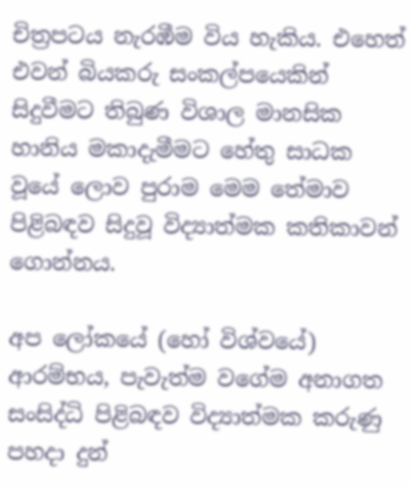චිත්‍රපටය නැරඹීම විය හැකිය. එහෙත් එවන් බියකරු සංකල්පයෙකින් සිදුවීමට තිබුණ විශාල මානසික හානිය මකාදැමීමට හේතු සාධක වූයේ ලොව පුරාම මෙම තේමාව පිළිබඳව සිදුවූ විද්‍යාත්මක කතිකාවන් ගොන්නය.

අප ලෝකයේ (හෝ විශ්වයේ) ආරම්භය, පැවැත්ම වගේම අනාගත සංසිද්ධි පිළිබඳව විද්‍යාත්මක කරුණු පහදා දුන්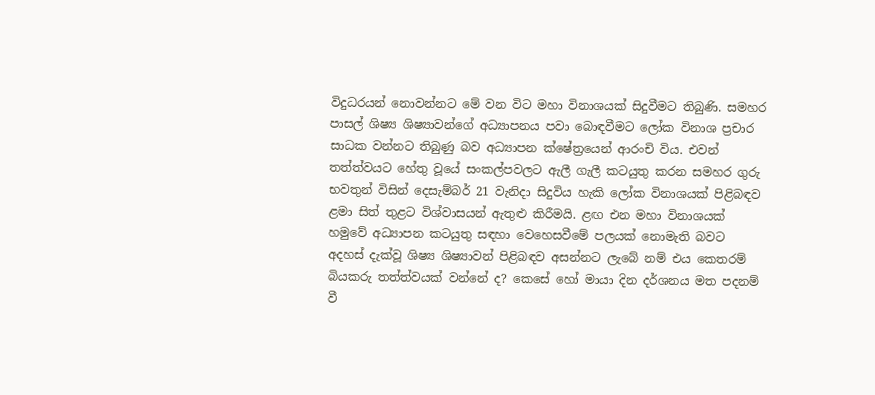විදුධරයන් නොවන්නට මේ වන විට මහා විනාශයක් සිදුවීමට තිබුණි. සමහර පාසල් ශිෂ්‍ය ශිෂ්‍යාවන්ගේ අධ්‍යාපනය පවා බොඳවීමට ලෝක විනාශ ප්‍රචාර සාධක වන්නට තිබුණු බව අධ්‍යාපන ක්ෂේත්‍රයෙන් ආරංචි විය. එවන් තත්ත්වයට හේතු වූයේ සංකල්පවලට ඇලී ගැලී කටයුතු කරන සමහර ගුරු භවතුන් විසින් දෙසැම්බර් 21 වැනිදා සිදුවිය හැකි ලෝක විනාශයක් පිළිබඳව ළමා සිත් තුළට විශ්වාසයන් ඇතුළු කිරීමයි. ළඟ එන මහා විනාශයක් හමුවේ අධ්‍යාපන කටයුතු සඳහා වෙහෙසවීමේ පලයක් නොමැති බවට අදහස් දැක්වූ ශිෂ්‍ය ශිෂ්‍යාවන් පිළිබඳව අසන්නට ලැබේ නම් එය කෙතරම් බියකරු තත්ත්වයක් වන්නේ ද? කෙසේ හෝ මායා දින දර්ශනය මත පදනම් වී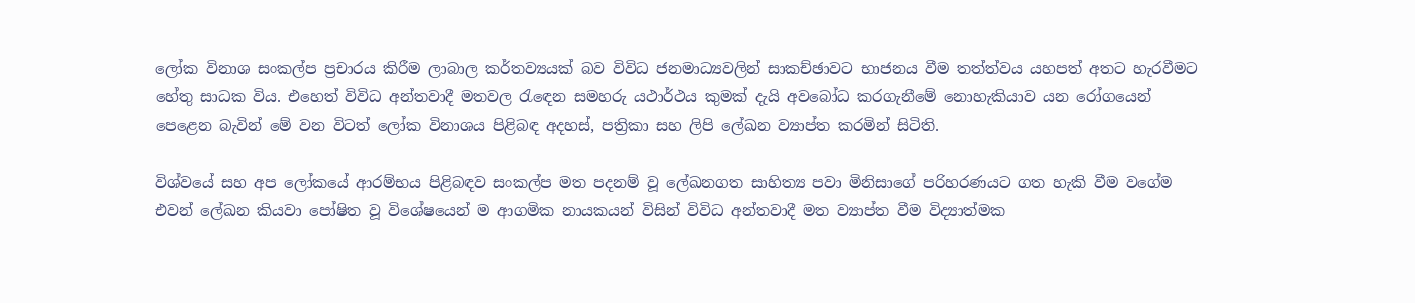ලෝක විනාශ සංකල්ප ප්‍රචාරය කිරීම ලාබාල කර්තව්‍යයක් බව විවිධ ජනමාධ්‍යවලින් සාකච්ඡාවට භාජනය වීම තත්ත්වය යහපත් අතට හැරවීමට හේතු සාධක විය. එහෙත් විවිධ අන්තවාදී මතවල රැඳෙන සමහරු යථාර්ථය කුමක් දැයි අවබෝධ කරගැනීමේ නොහැකියාව යන රෝගයෙන් පෙළෙන බැවින් මේ වන විටත් ලෝක විනාශය පිළිබඳ අදහස්, පත්‍රිකා සහ ලිපි ලේඛන ව්‍යාප්ත කරමින් සිටිති.

විශ්වයේ සහ අප ලෝකයේ ආරම්භය පිළිබඳව සංකල්ප මත පදනම් වූ ලේඛනගත සාහිත්‍ය පවා මිනිසාගේ පරිහරණයට ගත හැකි වීම වගේම එවන් ලේඛන කියවා පෝෂිත වූ විශේෂයෙන් ම ආගමික නායකයන් විසින් විවිධ අන්තවාදී මත ව්‍යාප්ත වීම විද්‍යාත්මක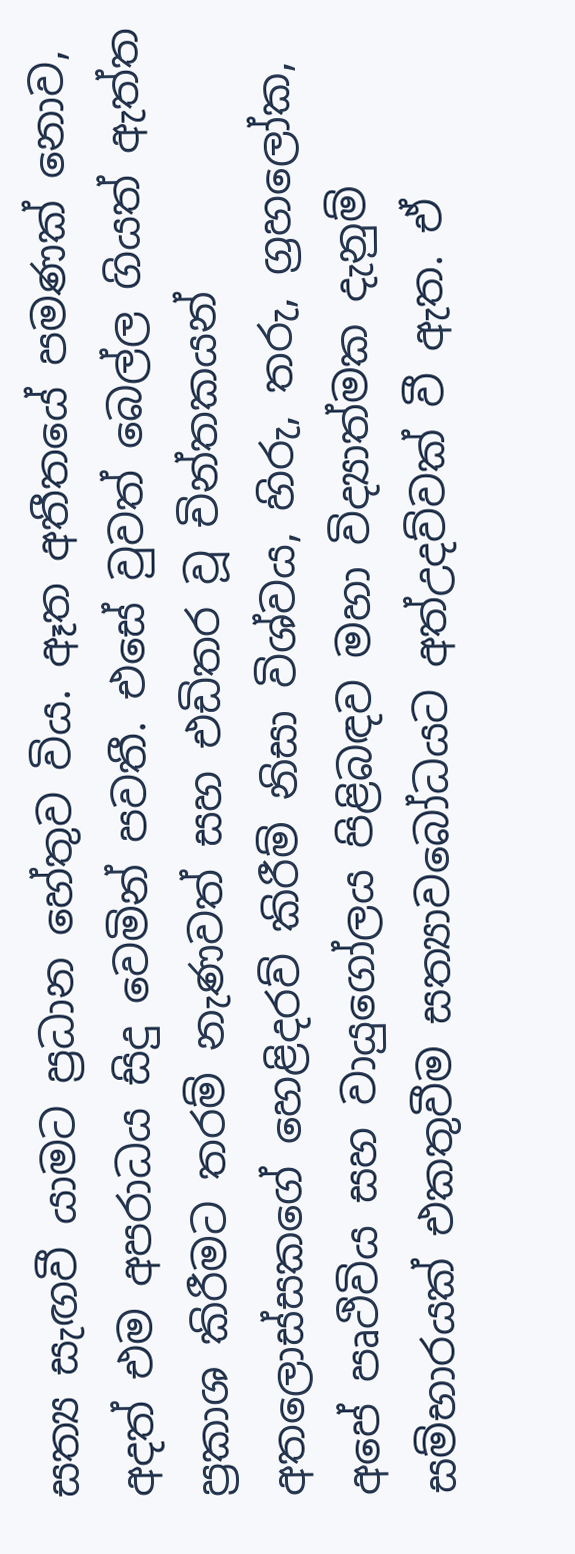සත්‍ය සැඟවී යාමට ප්‍රධාන හේතුව විය. ඈත අතීතයේ පමණක් නොව, අදත් එම අපරාධය සිදු වෙමින් පවතී. එසේ වුවත් බෙල්ල ගියත් ඇත්ත ප්‍රකාශ කිරීමට තරම් නැණවත් සහ එඩිතර වූ චින්තකයන් අතලොස්සකගේ හෙළිදරව් කිරීම් නිසා විශ්වය, හිරු, තරු, ග්‍රහලෝක, අපේ පෘථිවිය සහ වායුගෝලය පිළිබඳව මහා විද්‍යාත්මක දැනුම් සම්භාරයක් එකතුවීම සත්‍යාවබෝධයට අත්උදව්වක් වී ඇත. ඒ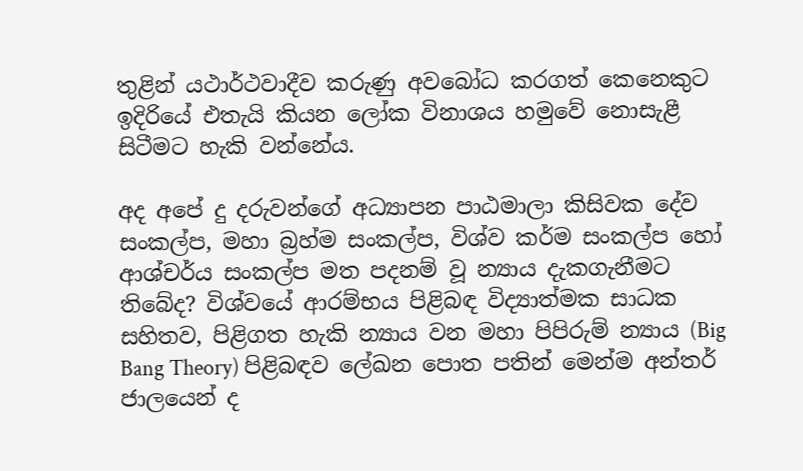තුළින් යථාර්ථවාදීව කරුණු අවබෝධ කරගත් කෙනෙකුට ඉදිරියේ එතැයි කියන ලෝක විනාශය හමුවේ නොසැළී සිටීමට හැකි වන්නේය.

අද අපේ දු දරුවන්ගේ අධ්‍යාපන පාඨමාලා කිසිවක දේව සංකල්ප, මහා බ්‍රහ්ම සංකල්ප, විශ්ව කර්ම සංකල්ප හෝ ආශ්චර්ය සංකල්ප මත පදනම් වූ න්‍යාය දැකගැනීමට තිබේද? විශ්වයේ ආරම්භය පිළිබඳ විද්‍යාත්මක සාධක සහිතව, පිළිගත හැකි න්‍යාය වන මහා පිපිරුම් න්‍යාය (Big Bang Theory) පිළිබඳව ලේඛන පොත පතින් මෙන්ම අන්තර් ජාලයෙන් ද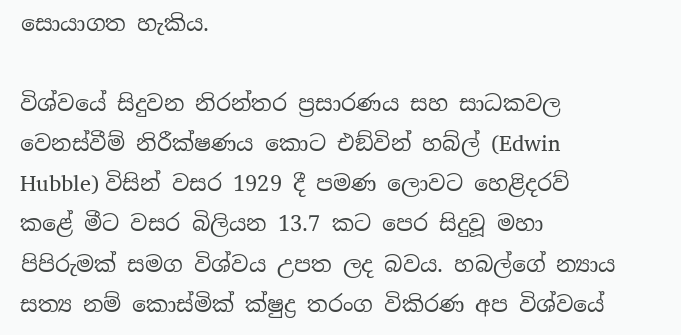සොයාගත හැකිය.

විශ්වයේ සිදුවන නිරන්තර ප්‍රසාරණය සහ සාධකවල වෙනස්වීම් නිරීක්ෂණය කොට එඞ්වින් හබ්ල් (Edwin Hubble) විසින් වසර 1929 දී පමණ ලොවට හෙළිදරව් කළේ මීට වසර බිලියන 13.7 කට පෙර සිදුවූ මහා පිපිරුමක් සමග විශ්වය උපත ලද බවය. හබල්ගේ න්‍යාය සත්‍ය නම් කොස්මික් ක්ෂුද්‍ර තරංග විකිරණ අප විශ්වයේ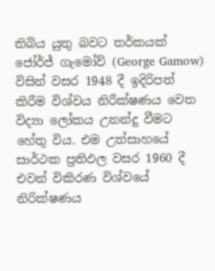තිබිය යුතු බවට තර්කයක් ජෝර්ජ් ගැමෝව් (George Gamow) විසින් වසර 1948 දී ඉදිරිපත් කිරීම විශ්වය නිරීක්ෂණය වෙත විද්‍යා ලෝකය උනන්දු වීමට හේතු විය. එම උත්සාහයේ සාර්ථක ප්‍රතිඵල වසර 1960 දී එවන් විකිරණ විශ්වයේ නිරික්ෂණය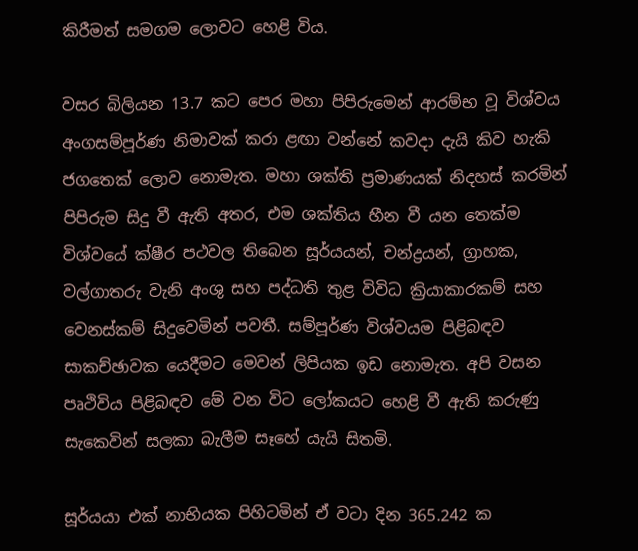කිරීමත් සමගම ලොවට හෙළි විය.

වසර බිලියන 13.7 කට පෙර මහා පිපිරුමෙන් ආරම්භ වූ විශ්වය අංගසම්පූර්ණ නිමාවක් කරා ළඟා වන්නේ කවදා දැයි කිව හැකි ජගතෙක් ලොව නොමැත. මහා ශක්ති ප්‍රමාණයක් නිදහස් කරමින් පිපිරුම සිදු වී ඇති අතර, එම ශක්තිය හීන වී යන තෙක්ම විශ්වයේ ක්ෂීර පථවල තිබෙන සූර්යයන්, චන්ද්‍රයන්, ග්‍රාහක, වල්ගාතරු වැනි අංශු සහ පද්ධති තුළ විවිධ ක්‍රියාකාරකම් සහ වෙනස්කම් සිදුවෙමින් පවතී. සම්පූර්ණ විශ්වයම පිළිබඳව සාකච්ඡාවක යෙදීමට මෙවන් ලිපියක ඉඩ නොමැත. අපි වසන පෘථිවිය පිළිබඳව මේ වන විට ලෝකයට හෙළි වී ඇති කරුණු සැකෙවින් සලකා බැලීම සෑහේ යැයි සිතමි.

සූර්යයා එක් නාභියක පිහිටමින් ඒ වටා දින 365.242 ක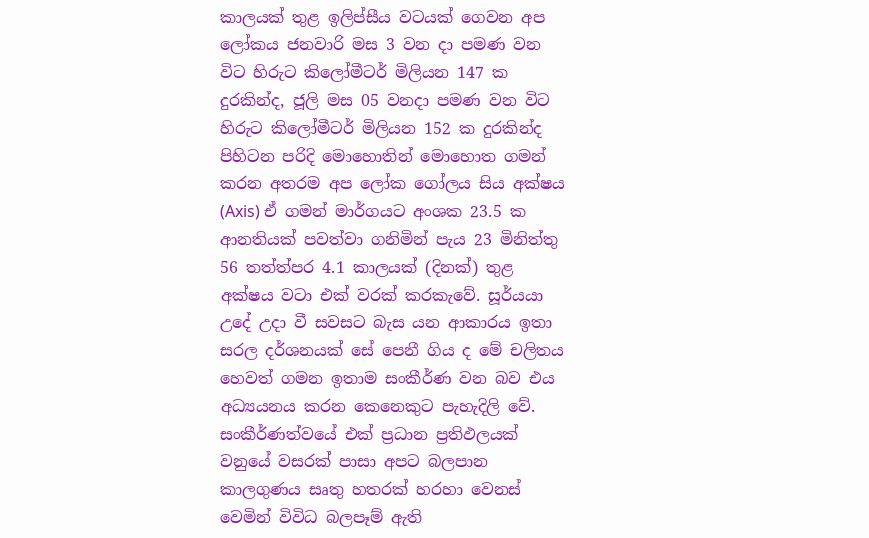කාලයක් තුළ ඉලිප්සීය වටයක් ගෙවන අප ලෝකය ජනවාරි මස 3 වන දා පමණ වන විට හිරුට කිලෝමීටර් මිලියන 147 ක දුරකින්ද, ජූලි මස 05 වනදා පමණ වන විට හිරුට කිලෝමීටර් මිලියන 152 ක දුරකින්ද පිහිටන පරිදි මොහොතින් මොහොත ගමන් කරන අතරම අප ලෝක ගෝලය සිය අක්ෂය (Axis) ඒ ගමන් මාර්ගයට අංශක 23.5 ක ආනතියක් පවත්වා ගනිමින් පැය 23 මිනිත්තු 56 තත්ත්පර 4.1 කාලයක් (දිනක්) තුළ අක්ෂය වටා එක් වරක් කරකැවේ. සූර්යයා උදේ උදා වී සවසට බැස යන ආකාරය ඉතා සරල දර්ශනයක් සේ පෙනී ගිය ද මේ චලිතය හෙවත් ගමන ඉතාම සංකීර්ණ වන බව එය අධ්‍යයනය කරන කෙනෙකුට පැහැදිලි වේ. සංකීර්ණත්වයේ එක් ප්‍රධාන ප්‍රතිඵලයක් වනුයේ වසරක් පාසා අපට බලපාන කාලගුණය සෘතු හතරක් හරහා වෙනස් වෙමින් විවිධ බලපෑම් ඇති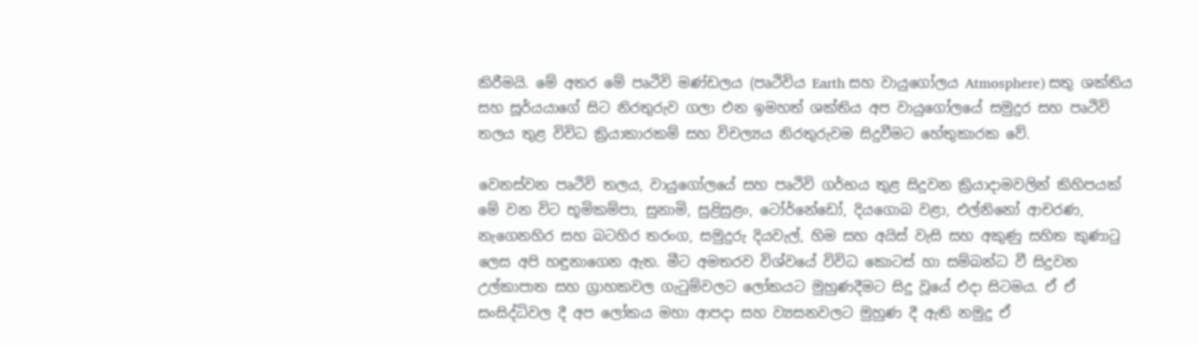කිරීමයි. මේ අතර මේ පෘථිවි මණ්ඩලය (පෘථිවිය Earth සහ වායුගෝලය Atmosphere) සතු ශක්තිය සහ සූර්යයාගේ සිට නිරතුරුව ගලා එන ඉමහත් ශක්තිය අප වායුගෝලයේ සමුදුර සහ පෘථිවි තලය තුළ විවිධ ක්‍රියාකාරකම් සහ විචල්‍යය නිරතුරුවම සිදුවීමට හේතුකාරක වේ.

වෙනස්වන පෘථිවි තලය, වායුගෝලයේ සහ පෘථිවි ගර්භය තුළ සිදුවන ක්‍රියාදාමවලින් කිහිපයක් මේ වන විට භූමිකම්පා, සුනාමි, සුළිසුළං, ටෝර්නේඩෝ, දියගොබ වළා, එල්නිනෝ ආචරණ, නැගෙනහිර සහ බටහිර තරංග, සමුදුරු දියවැල්, හිම සහ අයිස් වැසි සහ අකුණු සහිත කුණාටු ලෙස අපි හඳුනාගෙන ඇත. මීට අමතරව විශ්වයේ විවිධ කොටස් හා සම්බන්ධ වී සිදුවන උල්කාපාත සහ ග්‍රාහකවල ගැටුම්වලට ලෝකයට මුහුණදීමට සිදු වූයේ එදා සිටමය. ඒ ඒ සංසිද්ධිවල දී අප ලෝකය මහා ආපදා සහ ව්‍යසනවලට මුහුණ දී ඇති නමුදු ඒ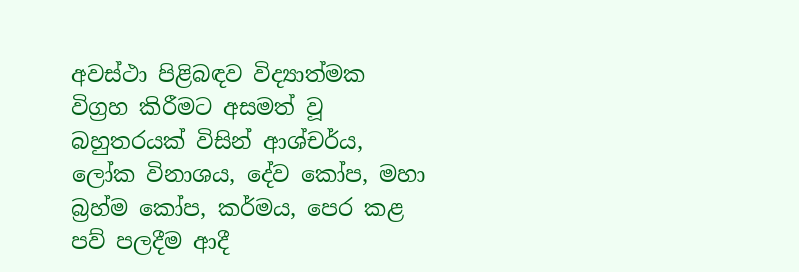අවස්ථා පිළිබඳව විද්‍යාත්මක විග්‍රහ කිරීමට අසමත් වූ බහුතරයක් විසින් ආශ්චර්ය, ලෝක විනාශය, දේව කෝප, මහා බ්‍රහ්ම කෝප, කර්මය, පෙර කළ පව් පලදීම ආදී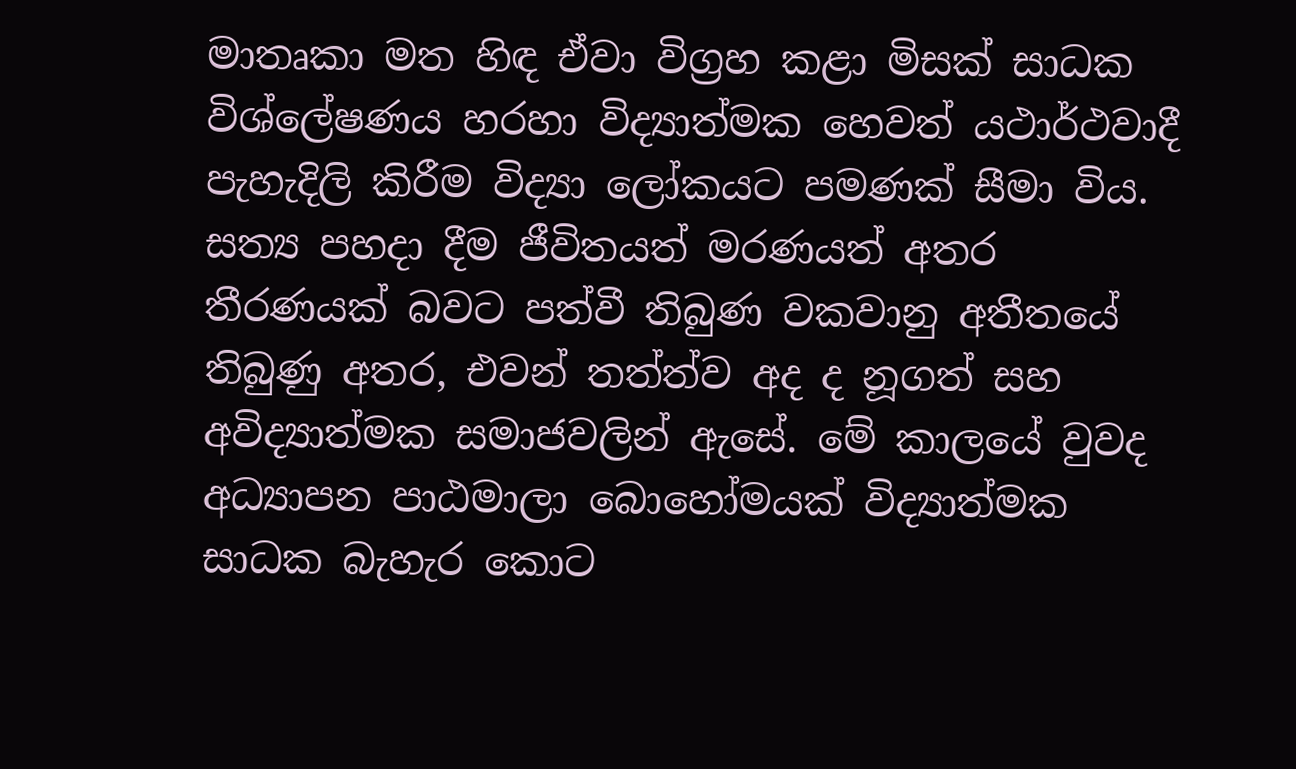මාතෘකා මත හිඳ ඒවා විග්‍රහ කළා මිසක් සාධක විශ්ලේෂණය හරහා විද්‍යාත්මක හෙවත් යථාර්ථවාදී පැහැදිලි කිරීම විද්‍යා ලෝකයට පමණක් සීමා විය. සත්‍ය පහදා දීම ජීවිතයත් මරණයත් අතර තීරණයක් බවට පත්වී තිබුණ වකවානු අතීතයේ තිබුණු අතර, එවන් තත්ත්ව අද ද නූගත් සහ අවිද්‍යාත්මක සමාජවලින් ඇසේ. මේ කාලයේ වුවද අධ්‍යාපන පාඨමාලා බොහෝමයක් විද්‍යාත්මක සාධක බැහැර කොට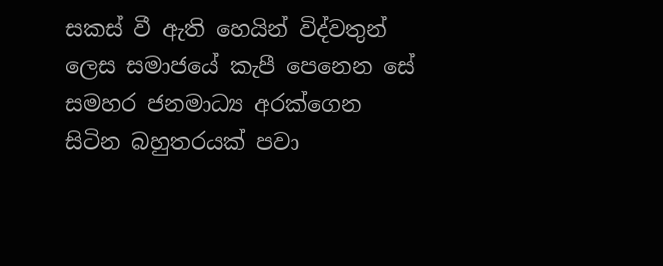සකස් වී ඇති හෙයින් විද්වතුන් ලෙස සමාජයේ කැපී පෙනෙන සේ සමහර ජනමාධ්‍ය අරක්ගෙන සිටින බහුතරයක් පවා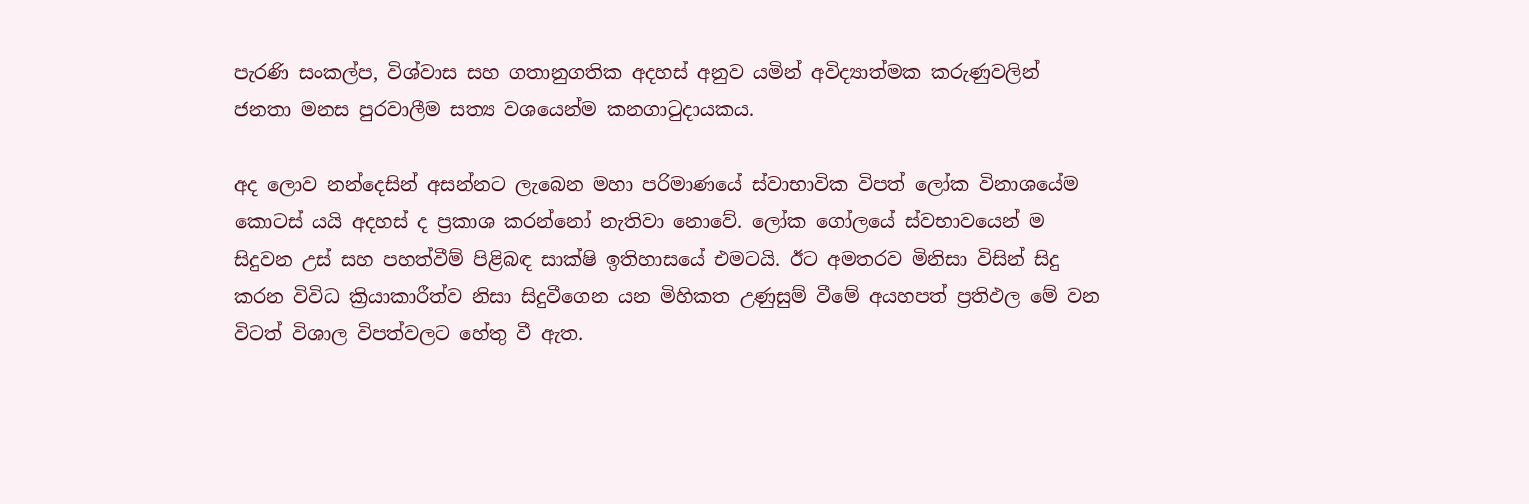පැරණි සංකල්ප, විශ්වාස සහ ගතානුගතික අදහස් අනුව යමින් අවිද්‍යාත්මක කරුණුවලින් ජනතා මනස පුරවාලීම සත්‍ය වශයෙන්ම කනගාටුදායකය.

අද ලොව නන්දෙසින් අසන්නට ලැබෙන මහා පරිමාණයේ ස්වාභාවික විපත් ලෝක විනාශයේම කොටස් යයි අදහස් ද ප්‍රකාශ කරන්නෝ නැතිවා නොවේ. ලෝක ගෝලයේ ස්වභාවයෙන් ම සිදුවන උස් සහ පහත්වීම් පිළිබඳ සාක්ෂි ඉතිහාසයේ එමටයි. ඊට අමතරව මිනිසා විසින් සිදු කරන විවිධ ක්‍රියාකාරීත්ව නිසා සිදුවීගෙන යන මිහිකත උණුසුම් වීමේ අයහපත් ප්‍රතිඵල මේ වන විටත් විශාල විපත්වලට හේතු වී ඇත.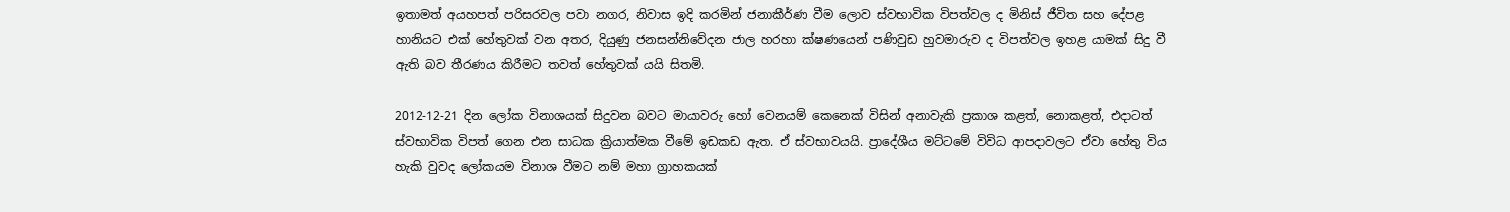ඉතාමත් අයහපත් පරිසරවල පවා නගර, නිවාස ඉදි කරමින් ජනාකීර්ණ වීම ලොව ස්වභාවික විපත්වල ද මිනිස් ජීවිත සහ දේපළ හානියට එක් හේතුවක් වන අතර, දියුණු ජනසන්නිවේදන ජාල හරහා ක්ෂණයෙන් පණිවුඩ හුවමාරුව ද විපත්වල ඉහළ යාමක් සිදු වී ඇති බව තීරණය කිරීමට තවත් හේතුවක් යයි සිතමි.

2012-12-21 දින ලෝක විනාශයක් සිදුවන බවට මායාවරු හෝ වෙනයම් කෙනෙක් විසින් අනාවැකි ප්‍රකාශ කළත්, නොකළත්, එදාටත් ස්වභාවික විපත් ගෙන එන සාධක ක්‍රියාත්මක වීමේ ඉඩකඩ ඇත. ඒ ස්වභාවයයි. ප්‍රාදේශීය මට්ටමේ විවිධ ආපදාවලට ඒවා හේතු විය හැකි වුවද ලෝකයම විනාශ වීමට නම් මහා ග්‍රාහකයක්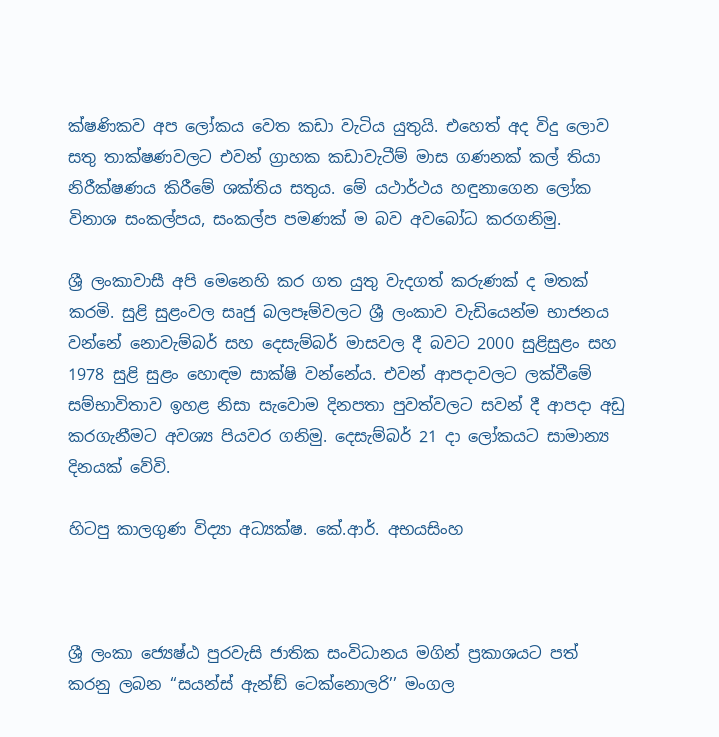ක්ෂණිකව අප ලෝකය වෙත කඩා වැටිය යුතුයි. එහෙත් අද විදු ලොව සතු තාක්ෂණවලට එවන් ග්‍රාහක කඩාවැටීම් මාස ගණනක් කල් තියා නිරීක්ෂණය කිරීමේ ශක්තිය සතුය. මේ යථාර්ථය හඳුනාගෙන ලෝක විනාශ සංකල්පය, සංකල්ප පමණක් ම බව අවබෝධ කරගනිමු.

ශ්‍රී ලංකාවාසී අපි මෙනෙහි කර ගත යුතු වැදගත් කරුණක් ද මතක් කරමි. සුළි සුළංවල සෘජු බලපෑම්වලට ශ්‍රී ලංකාව වැඩියෙන්ම භාජනය වන්නේ නොවැම්බර් සහ දෙසැම්බර් මාසවල දී බවට 2000 සුළිසුළං සහ 1978 සුළි සුළං හොඳම සාක්ෂි වන්නේය. එවන් ආපදාවලට ලක්වීමේ සම්භාවිතාව ඉහළ නිසා සැවොම දිනපතා පුවත්වලට සවන් දී ආපදා අඩු කරගැනීමට අවශ්‍ය පියවර ගනිමු. දෙසැම්බර් 21 දා ලෝකයට සාමාන්‍ය දිනයක් වේවි.

හිටපු කාලගුණ විද්‍යා අධ්‍යක්ෂ. කේ.ආර්. අභයසිංහ



ශ්‍රී ලංකා ජ්‍යෙෂ්ඨ පුරවැසි ජාතික සංවිධානය මගින් ප්‍රකාශයට පත් කරනු ලබන ‘‘සයන්ස් ඇන්ඞ් ටෙක්නොලරි’’ මංගල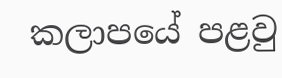කලාපයේ පළවු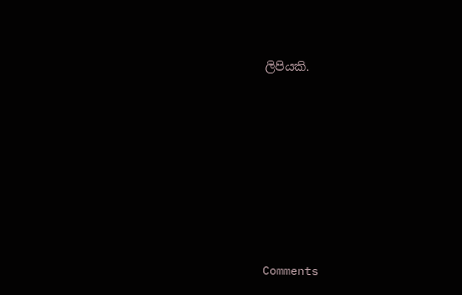ලිපියකි.










Comments